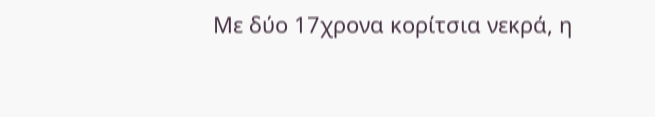Με δύο 17χρονα κορίτσια νεκρά, η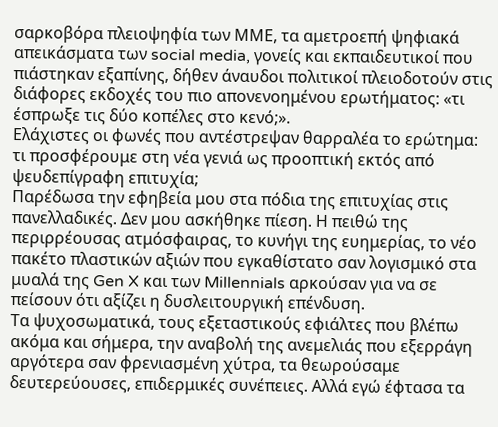σαρκοβόρα πλειοψηφία των ΜΜΕ, τα αμετροεπή ψηφιακά απεικάσματα των social media, γονείς και εκπαιδευτικοί που πιάστηκαν εξαπίνης, δήθεν άναυδοι πολιτικοί πλειοδοτούν στις διάφορες εκδοχές του πιο απονενοημένου ερωτήματος: «τι έσπρωξε τις δύο κοπέλες στο κενό;».
Ελάχιστες οι φωνές που αντέστρεψαν θαρραλέα το ερώτημα: τι προσφέρουμε στη νέα γενιά ως προοπτική εκτός από ψευδεπίγραφη επιτυχία;
Παρέδωσα την εφηβεία μου στα πόδια της επιτυχίας στις πανελλαδικές. Δεν μου ασκήθηκε πίεση. Η πειθώ της περιρρέουσας ατμόσφαιρας, το κυνήγι της ευημερίας, το νέο πακέτο πλαστικών αξιών που εγκαθίστατο σαν λογισμικό στα μυαλά της Gen X και των Millennials αρκούσαν για να σε πείσουν ότι αξίζει η δυσλειτουργική επένδυση.
Τα ψυχοσωματικά, τους εξεταστικούς εφιάλτες που βλέπω ακόμα και σήμερα, την αναβολή της ανεμελιάς που εξερράγη αργότερα σαν φρενιασμένη χύτρα, τα θεωρούσαμε δευτερεύουσες, επιδερμικές συνέπειες. Αλλά εγώ έφτασα τα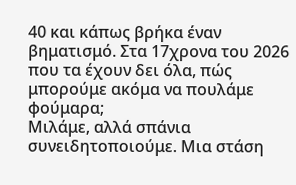40 και κάπως βρήκα έναν βηματισμό. Στα 17χρονα του 2026 που τα έχουν δει όλα, πώς μπορούμε ακόμα να πουλάμε φούμαρα;
Μιλάμε, αλλά σπάνια συνειδητοποιούμε. Μια στάση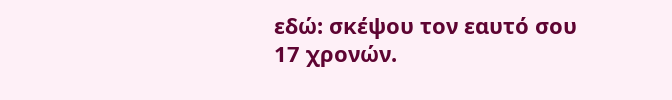εδώ: σκέψου τον εαυτό σου 17 χρονών.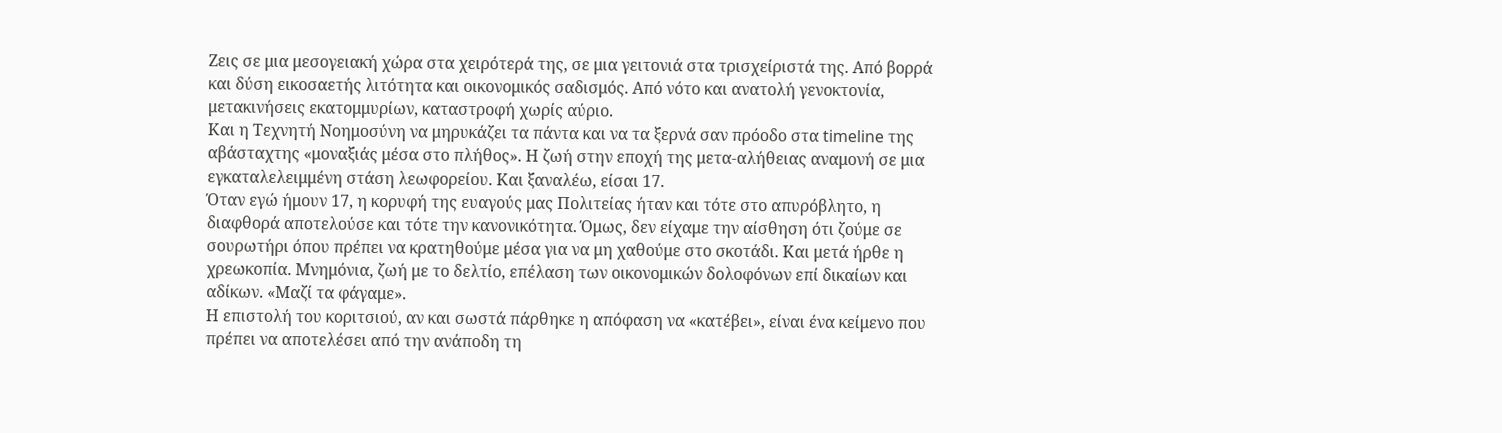Ζεις σε μια μεσογειακή χώρα στα χειρότερά της, σε μια γειτονιά στα τρισχείριστά της. Από βορρά και δύση εικοσαετής λιτότητα και οικονομικός σαδισμός. Από νότο και ανατολή γενοκτονία, μετακινήσεις εκατομμυρίων, καταστροφή χωρίς αύριο.
Και η Τεχνητή Νοημοσύνη να μηρυκάζει τα πάντα και να τα ξερνά σαν πρόοδο στα timeline της αβάσταχτης «μοναξιάς μέσα στο πλήθος». Η ζωή στην εποχή της μετα-αλήθειας αναμονή σε μια εγκαταλελειμμένη στάση λεωφορείου. Και ξαναλέω, είσαι 17.
Όταν εγώ ήμουν 17, η κορυφή της ευαγούς μας Πολιτείας ήταν και τότε στο απυρόβλητο, η διαφθορά αποτελούσε και τότε την κανονικότητα. Όμως, δεν είχαμε την αίσθηση ότι ζούμε σε σουρωτήρι όπου πρέπει να κρατηθούμε μέσα για να μη χαθούμε στο σκοτάδι. Και μετά ήρθε η χρεωκοπία. Μνημόνια, ζωή με το δελτίο, επέλαση των οικονομικών δολοφόνων επί δικαίων και αδίκων. «Μαζί τα φάγαμε».
Η επιστολή του κοριτσιού, αν και σωστά πάρθηκε η απόφαση να «κατέβει», είναι ένα κείμενο που πρέπει να αποτελέσει από την ανάποδη τη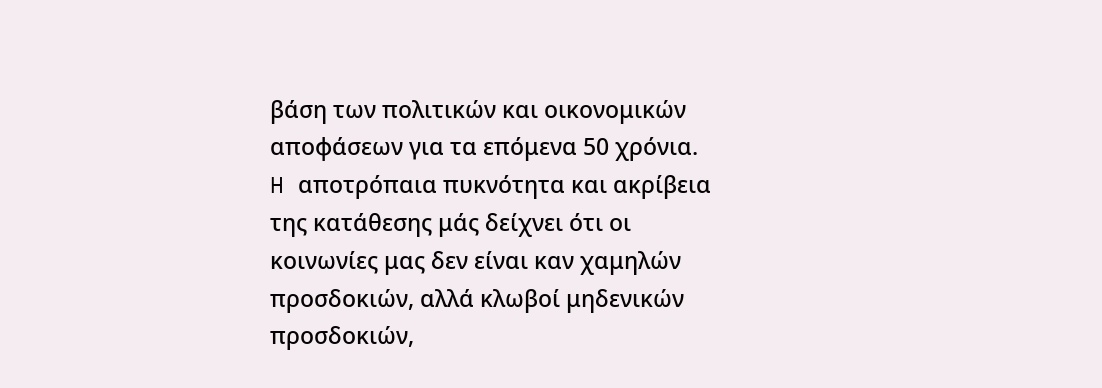βάση των πολιτικών και οικονομικών αποφάσεων για τα επόμενα 50 χρόνια.
H αποτρόπαια πυκνότητα και ακρίβεια της κατάθεσης μάς δείχνει ότι οι κοινωνίες μας δεν είναι καν χαμηλών προσδοκιών, αλλά κλωβοί μηδενικών προσδοκιών,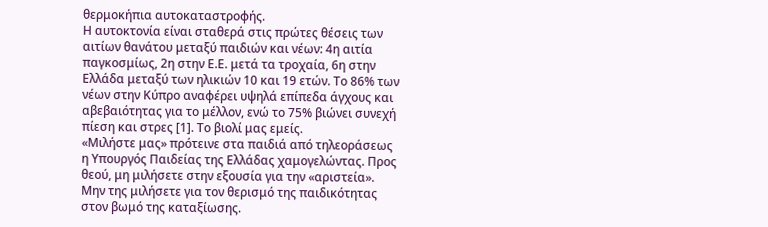θερμοκήπια αυτοκαταστροφής.
Η αυτοκτονία είναι σταθερά στις πρώτες θέσεις των αιτίων θανάτου μεταξύ παιδιών και νέων: 4η αιτία παγκοσμίως, 2η στην Ε.Ε. μετά τα τροχαία, 6η στην Ελλάδα μεταξύ των ηλικιών 10 και 19 ετών. Το 86% των νέων στην Κύπρο αναφέρει υψηλά επίπεδα άγχους και αβεβαιότητας για το μέλλον, ενώ το 75% βιώνει συνεχή πίεση και στρες [1]. Το βιολί μας εμείς.
«Μιλήστε μας» πρότεινε στα παιδιά από τηλεοράσεως η Υπουργός Παιδείας της Ελλάδας χαμογελώντας. Προς θεού, μη μιλήσετε στην εξουσία για την «αριστεία». Μην της μιλήσετε για τον θερισμό της παιδικότητας στον βωμό της καταξίωσης.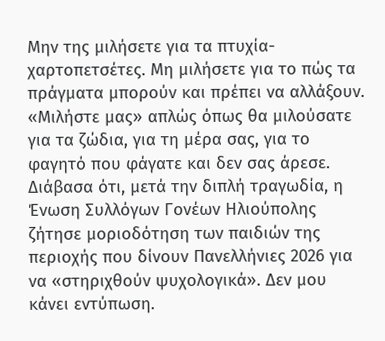Μην της μιλήσετε για τα πτυχία-χαρτοπετσέτες. Μη μιλήσετε για το πώς τα πράγματα μπορούν και πρέπει να αλλάξουν. «Μιλήστε μας» απλώς όπως θα μιλούσατε για τα ζώδια, για τη μέρα σας, για το φαγητό που φάγατε και δεν σας άρεσε.
Διάβασα ότι, μετά την διπλή τραγωδία, η Ένωση Συλλόγων Γονέων Ηλιούπολης ζήτησε μοριοδότηση των παιδιών της περιοχής που δίνουν Πανελλήνιες 2026 για να «στηριχθούν ψυχολογικά». Δεν μου κάνει εντύπωση.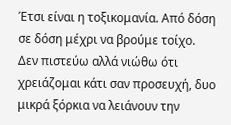Έτσι είναι η τοξικομανία. Από δόση σε δόση μέχρι να βρούμε τοίχο.
Δεν πιστεύω αλλά νιώθω ότι χρειάζομαι κάτι σαν προσευχή, δυο μικρά ξόρκια να λειάνουν την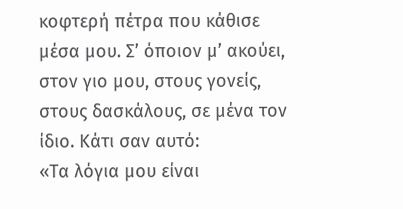κοφτερή πέτρα που κάθισε μέσα μου. Σ’ όποιον μ’ ακούει, στον γιο μου, στους γονείς, στους δασκάλους, σε μένα τον ίδιο. Κάτι σαν αυτό:
«Τα λόγια μου είναι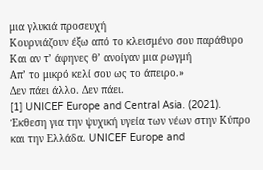μια γλυκιά προσευχή
Κουρνιάζουν έξω από το κλεισμένο σου παράθυρο
Και αν τ’ άφηνες θ’ ανοίγαν μια ρωγμή
Απ’ το μικρό κελί σου ως το άπειρο.»
Δεν πάει άλλο. Δεν πάει.
[1] UNICEF Europe and Central Asia. (2021). Έκθεση για την ψυχική υγεία των νέων στην Κύπρο και την Ελλάδα. UNICEF Europe and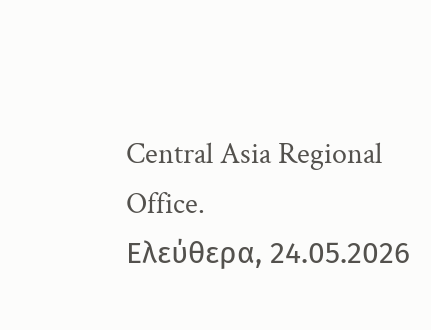Central Asia Regional Office.
Eλεύθερα, 24.05.2026